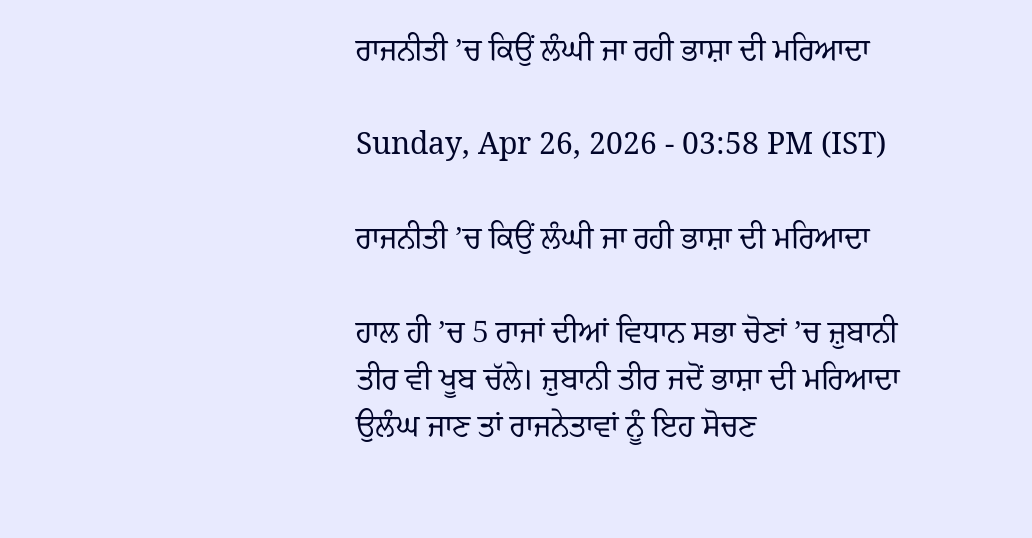ਰਾਜਨੀਤੀ ’ਚ ਕਿਉਂ ਲੰਘੀ ਜਾ ਰਹੀ ਭਾਸ਼ਾ ਦੀ ਮਰਿਆਦਾ

Sunday, Apr 26, 2026 - 03:58 PM (IST)

ਰਾਜਨੀਤੀ ’ਚ ਕਿਉਂ ਲੰਘੀ ਜਾ ਰਹੀ ਭਾਸ਼ਾ ਦੀ ਮਰਿਆਦਾ

ਹਾਲ ਹੀ ’ਚ 5 ਰਾਜਾਂ ਦੀਆਂ ਵਿਧਾਨ ਸਭਾ ਚੋਣਾਂ ’ਚ ਜ਼ੁਬਾਨੀ ਤੀਰ ਵੀ ਖੂਬ ਚੱਲੇ। ਜ਼ੁਬਾਨੀ ਤੀਰ ਜਦੋਂ ਭਾਸ਼ਾ ਦੀ ਮਰਿਆਦਾ ਉਲੰਘ ਜਾਣ ਤਾਂ ਰਾਜਨੇਤਾਵਾਂ ਨੂੰ ਇਹ ਸੋਚਣ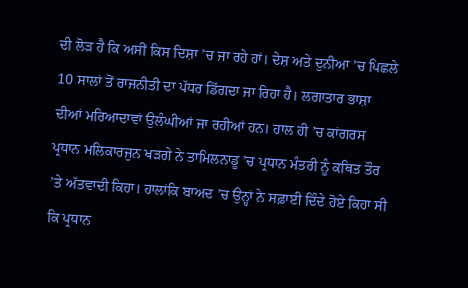ਦੀ ਲੋੜ ਹੈ ਕਿ ਅਸੀਂ ਕਿਸ ਦਿਸ਼ਾ ’ਚ ਜਾ ਰਹੇ ਹਾਂ। ਦੇਸ਼ ਅਤੇ ਦੁਨੀਆ ’ਚ ਪਿਛਲੇ 10 ਸਾਲਾਂ ਤੋਂ ਰਾਜਨੀਤੀ ਦਾ ਪੱਧਰ ਡਿੱਗਦਾ ਜਾ ਰਿਹਾ ਹੈ। ਲਗਾਤਾਰ ਭਾਸ਼ਾ ਦੀਆਂ ਮਰਿਆਦਾਵਾਂ ਉਲੰਘੀਆਂ ਜਾ ਰਹੀਆਂ ਹਨ। ਹਾਲ ਹੀ ’ਚ ਕਾਂਗਰਸ ਪ੍ਰਧਾਨ ਮਲਿਕਾਰਜੁਨ ਖੜਗੇ ਨੇ ਤਾਮਿਲਨਾਡੂ ’ਚ ਪ੍ਰਧਾਨ ਮੰਤਰੀ ਨੂੰ ਕਥਿਤ ਤੌਰ ’ਤੇ ਅੱਤਵਾਦੀ ਕਿਹਾ। ਹਾਲਾਂਕਿ ਬਾਅਦ ’ਚ ਉਨ੍ਹਾਂ ਨੇ ਸਫ਼ਾਈ ਦਿੰਦੇ ਹੋਏ ਕਿਹਾ ਸੀ ਕਿ ਪ੍ਰਧਾਨ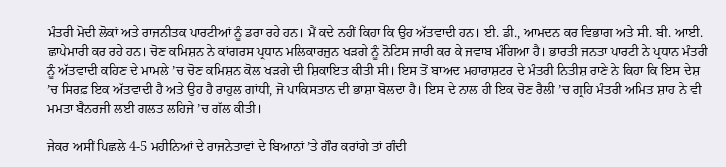ਮੰਤਰੀ ਮੋਦੀ ਲੋਕਾਂ ਅਤੇ ਰਾਜਨੀਤਕ ਪਾਰਟੀਆਂ ਨੂੰ ਡਰਾ ਰਹੇ ਹਨ। ਮੈਂ ਕਦੇ ਨਹੀਂ ਕਿਹਾ ਕਿ ਉਹ ਅੱਤਵਾਦੀ ਹਨ। ਈ. ਡੀ., ਆਮਦਨ ਕਰ ਵਿਭਾਗ ਅਤੇ ਸੀ. ਬੀ. ਆਈ. ਛਾਪੇਮਾਰੀ ਕਰ ਰਹੇ ਹਨ। ਚੋਣ ਕਮਿਸ਼ਨ ਨੇ ਕਾਂਗਰਸ ਪ੍ਰਧਾਨ ਮਲਿਕਾਰਜੁਨ ਖੜਗੇ ਨੂੰ ਨੋਟਿਸ ਜਾਰੀ ਕਰ ਕੇ ਜਵਾਬ ਮੰਗਿਆ ਹੈ। ਭਾਰਤੀ ਜਨਤਾ ਪਾਰਟੀ ਨੇ ਪ੍ਰਧਾਨ ਮੰਤਰੀ ਨੂੰ ਅੱਤਵਾਦੀ ਕਹਿਣ ਦੇ ਮਾਮਲੇ ’ਚ ਚੋਣ ਕਮਿਸ਼ਨ ਕੋਲ ਖੜਗੇ ਦੀ ਸ਼ਿਕਾਇਤ ਕੀਤੀ ਸੀ। ਇਸ ਤੋਂ ਬਾਅਦ ਮਹਾਰਾਸ਼ਟਰ ਦੇ ਮੰਤਰੀ ਨਿਤੀਸ਼ ਰਾਣੇ ਨੇ ਕਿਹਾ ਕਿ ਇਸ ਦੇਸ਼ ’ਚ ਸਿਰਫ਼ ਇਕ ਅੱਤਵਾਦੀ ਹੈ ਅਤੇ ਉਹ ਹੈ ਰਾਹੁਲ ਗਾਂਧੀ, ਜੋ ਪਾਕਿਸਤਾਨ ਦੀ ਭਾਸ਼ਾ ਬੋਲਦਾ ਹੈ। ਇਸ ਦੇ ਨਾਲ ਹੀ ਇਕ ਚੋਣ ਰੈਲੀ ’ਚ ਗ੍ਰਹਿ ਮੰਤਰੀ ਅਮਿਤ ਸ਼ਾਹ ਨੇ ਵੀ ਮਮਤਾ ਬੈਨਰਜੀ ਲਈ ਗਲਤ ਲਹਿਜੇ ’ਚ ਗੱਲ ਕੀਤੀ।

ਜੇਕਰ ਅਸੀਂ ਪਿਛਲੇ 4-5 ਮਹੀਨਿਆਂ ਦੇ ਰਾਜਨੇਤਾਵਾਂ ਦੇ ਬਿਆਨਾਂ ’ਤੇ ਗੌਰ ਕਰਾਂਗੇ ਤਾਂ ਗੰਦੀ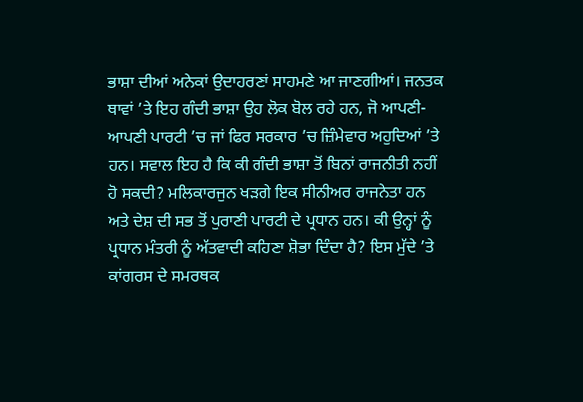ਭਾਸ਼ਾ ਦੀਆਂ ਅਨੇਕਾਂ ਉਦਾਹਰਣਾਂ ਸਾਹਮਣੇ ਆ ਜਾਣਗੀਆਂ। ਜਨਤਕ ਥਾਵਾਂ ’ਤੇ ਇਹ ਗੰਦੀ ਭਾਸ਼ਾ ਉਹ ਲੋਕ ਬੋਲ ਰਹੇ ਹਨ, ਜੋ ਆਪਣੀ-ਆਪਣੀ ਪਾਰਟੀ ’ਚ ਜਾਂ ਫਿਰ ਸਰਕਾਰ ’ਚ ਜ਼ਿੰਮੇਵਾਰ ਅਹੁਦਿਆਂ ’ਤੇ ਹਨ। ਸਵਾਲ ਇਹ ਹੈ ਕਿ ਕੀ ਗੰਦੀ ਭਾਸ਼ਾ ਤੋਂ ਬਿਨਾਂ ਰਾਜਨੀਤੀ ਨਹੀਂ ਹੋ ਸਕਦੀ? ਮਲਿਕਾਰਜੁਨ ਖੜਗੇ ਇਕ ਸੀਨੀਅਰ ਰਾਜਨੇਤਾ ਹਨ ਅਤੇ ਦੇਸ਼ ਦੀ ਸਭ ਤੋਂ ਪੁਰਾਣੀ ਪਾਰਟੀ ਦੇ ਪ੍ਰਧਾਨ ਹਨ। ਕੀ ਉਨ੍ਹਾਂ ਨੂੰ ਪ੍ਰਧਾਨ ਮੰਤਰੀ ਨੂੰ ਅੱਤਵਾਦੀ ਕਹਿਣਾ ਸ਼ੋਭਾ ਦਿੰਦਾ ਹੈ? ਇਸ ਮੁੱਦੇ ’ਤੇ ਕਾਂਗਰਸ ਦੇ ਸਮਰਥਕ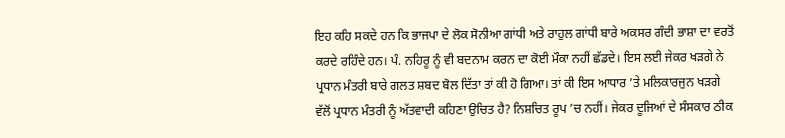ਇਹ ਕਹਿ ਸਕਦੇ ਹਨ ਕਿ ਭਾਜਪਾ ਦੇ ਲੋਕ ਸੋਨੀਆ ਗਾਂਧੀ ਅਤੇ ਰਾਹੁਲ ਗਾਂਧੀ ਬਾਰੇ ਅਕਸਰ ਗੰਦੀ ਭਾਸ਼ਾ ਦਾ ਵਰਤੋਂ ਕਰਦੇ ਰਹਿੰਦੇ ਹਨ। ਪੰ. ਨਹਿਰੂ ਨੂੰ ਵੀ ਬਦਨਾਮ ਕਰਨ ਦਾ ਕੋਈ ਮੌਕਾ ਨਹੀਂ ਛੱਡਦੇ। ਇਸ ਲਈ ਜੇਕਰ ਖੜਗੇ ਨੇ ਪ੍ਰਧਾਨ ਮੰਤਰੀ ਬਾਰੇ ਗਲਤ ਸ਼ਬਦ ਬੋਲ ਦਿੱਤਾ ਤਾਂ ਕੀ ਹੋ ਗਿਆ। ਤਾਂ ਕੀ ਇਸ ਆਧਾਰ ’ਤੇ ਮਲਿਕਾਰਜੁਨ ਖੜਗੇ ਵੱਲੋਂ ਪ੍ਰਧਾਨ ਮੰਤਰੀ ਨੂੰ ਅੱਤਵਾਦੀ ਕਹਿਣਾ ਉਚਿਤ ਹੈ? ਨਿਸ਼ਚਿਤ ਰੂਪ ’ਚ ਨਹੀਂ। ਜੇਕਰ ਦੂਜਿਆਂ ਦੇ ਸੰਸਕਾਰ ਠੀਕ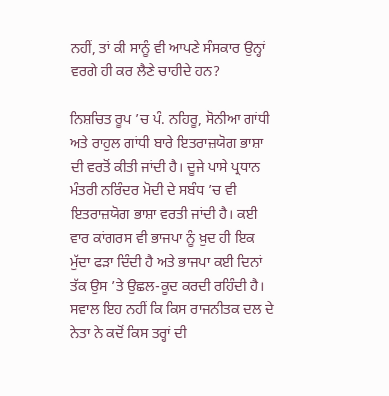ਨਹੀਂ, ਤਾਂ ਕੀ ਸਾਨੂੰ ਵੀ ਆਪਣੇ ਸੰਸਕਾਰ ਉਨ੍ਹਾਂ ਵਰਗੇ ਹੀ ਕਰ ਲੈਣੇ ਚਾਹੀਦੇ ਹਨ?

ਨਿਸ਼ਚਿਤ ਰੂਪ ’ਚ ਪੰ. ਨਹਿਰੂ, ਸੋਨੀਆ ਗਾਂਧੀ ਅਤੇ ਰਾਹੁਲ ਗਾਂਧੀ ਬਾਰੇ ਇਤਰਾਜ਼ਯੋਗ ਭਾਸ਼ਾ ਦੀ ਵਰਤੋਂ ਕੀਤੀ ਜਾਂਦੀ ਹੈ। ਦੂਜੇ ਪਾਸੇ ਪ੍ਰਧਾਨ ਮੰਤਰੀ ਨਰਿੰਦਰ ਮੋਦੀ ਦੇ ਸਬੰਧ ’ਚ ਵੀ ਇਤਰਾਜ਼ਯੋਗ ਭਾਸ਼ਾ ਵਰਤੀ ਜਾਂਦੀ ਹੈ। ਕਈ ਵਾਰ ਕਾਂਗਰਸ ਵੀ ਭਾਜਪਾ ਨੂੰ ਖ਼ੁਦ ਹੀ ਇਕ ਮੁੱਦਾ ਫੜਾ ਦਿੰਦੀ ਹੈ ਅਤੇ ਭਾਜਪਾ ਕਈ ਦਿਨਾਂ ਤੱਕ ਉਸ ’ਤੇ ਉਛਲ-ਕੂਦ ਕਰਦੀ ਰਹਿੰਦੀ ਹੈ। ਸਵਾਲ ਇਹ ਨਹੀਂ ਕਿ ਕਿਸ ਰਾਜਨੀਤਕ ਦਲ ਦੇ ਨੇਤਾ ਨੇ ਕਦੋਂ ਕਿਸ ਤਰ੍ਹਾਂ ਦੀ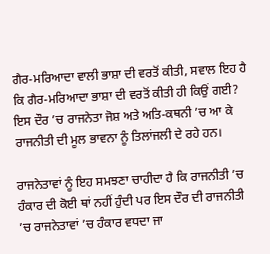ਗੈਰ-ਮਰਿਆਦਾ ਵਾਲੀ ਭਾਸ਼ਾ ਦੀ ਵਰਤੋਂ ਕੀਤੀ, ਸਵਾਲ ਇਹ ਹੈ ਕਿ ਗੈਰ-ਮਰਿਆਦਾ ਭਾਸ਼ਾ ਦੀ ਵਰਤੋਂ ਕੀਤੀ ਹੀ ਕਿਉਂ ਗਈ? ਇਸ ਦੌਰ ’ਚ ਰਾਜਨੇਤਾ ਜੋਸ਼ ਅਤੇ ਅਤਿ-ਕਥਨੀ ’ਚ ਆ ਕੇ ਰਾਜਨੀਤੀ ਦੀ ਮੂਲ ਭਾਵਨਾ ਨੂੰ ਤਿਲਾਂਜਲੀ ਦੇ ਰਹੇ ਹਨ।

ਰਾਜਨੇਤਾਵਾਂ ਨੂੰ ਇਹ ਸਮਝਣਾ ਚਾਹੀਦਾ ਹੈ ਕਿ ਰਾਜਨੀਤੀ ’ਚ ਹੰਕਾਰ ਦੀ ਕੋਈ ਥਾਂ ਨਹੀਂ ਹੁੰਦੀ ਪਰ ਇਸ ਦੌਰ ਦੀ ਰਾਜਨੀਤੀ ’ਚ ਰਾਜਨੇਤਾਵਾਂ ’ਚ ਹੰਕਾਰ ਵਧਦਾ ਜਾ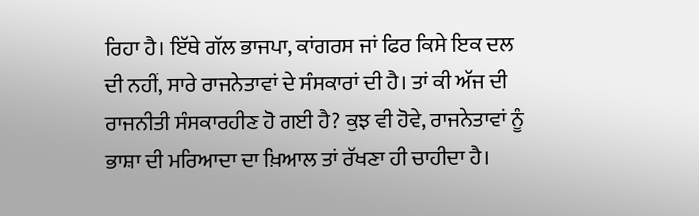ਰਿਹਾ ਹੈ। ਇੱਥੇ ਗੱਲ ਭਾਜਪਾ, ਕਾਂਗਰਸ ਜਾਂ ਫਿਰ ਕਿਸੇ ਇਕ ਦਲ ਦੀ ਨਹੀਂ, ਸਾਰੇ ਰਾਜਨੇਤਾਵਾਂ ਦੇ ਸੰਸਕਾਰਾਂ ਦੀ ਹੈ। ਤਾਂ ਕੀ ਅੱਜ ਦੀ ਰਾਜਨੀਤੀ ਸੰਸਕਾਰਹੀਣ ਹੋ ਗਈ ਹੈ? ਕੁਝ ਵੀ ਹੋਵੇ, ਰਾਜਨੇਤਾਵਾਂ ਨੂੰ ਭਾਸ਼ਾ ਦੀ ਮਰਿਆਦਾ ਦਾ ਖ਼ਿਆਲ ਤਾਂ ਰੱਖਣਾ ਹੀ ਚਾਹੀਦਾ ਹੈ।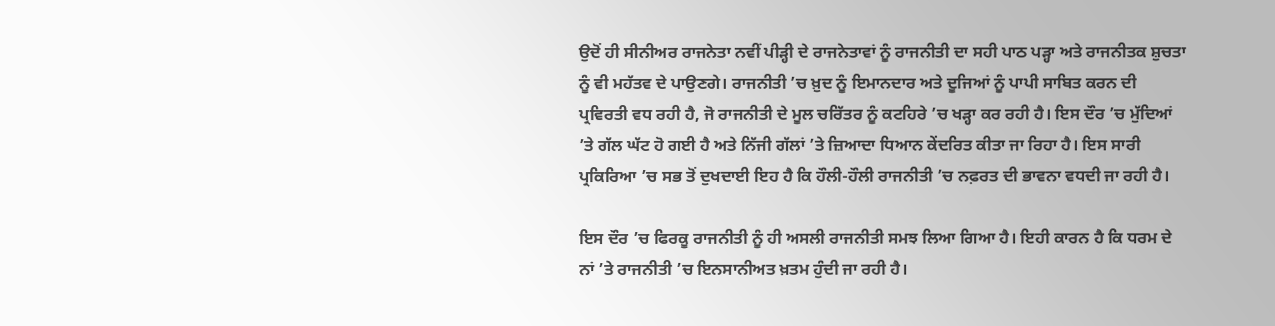ਉਦੋਂ ਹੀ ਸੀਨੀਅਰ ਰਾਜਨੇਤਾ ਨਵੀਂ ਪੀੜ੍ਹੀ ਦੇ ਰਾਜਨੇਤਾਵਾਂ ਨੂੰ ਰਾਜਨੀਤੀ ਦਾ ਸਹੀ ਪਾਠ ਪੜ੍ਹਾ ਅਤੇ ਰਾਜਨੀਤਕ ਸ਼ੁਚਤਾ ਨੂੰ ਵੀ ਮਹੱਤਵ ਦੇ ਪਾਉਣਗੇ। ਰਾਜਨੀਤੀ ’ਚ ਖ਼ੁਦ ਨੂੰ ਇਮਾਨਦਾਰ ਅਤੇ ਦੂਜਿਆਂ ਨੂੰ ਪਾਪੀ ਸਾਬਿਤ ਕਰਨ ਦੀ ਪ੍ਰਵਿਰਤੀ ਵਧ ਰਹੀ ਹੈ, ਜੋ ਰਾਜਨੀਤੀ ਦੇ ਮੂਲ ਚਰਿੱਤਰ ਨੂੰ ਕਟਹਿਰੇ ’ਚ ਖੜ੍ਹਾ ਕਰ ਰਹੀ ਹੈ। ਇਸ ਦੌਰ ’ਚ ਮੁੱਦਿਆਂ ’ਤੇ ਗੱਲ ਘੱਟ ਹੋ ਗਈ ਹੈ ਅਤੇ ਨਿੱਜੀ ਗੱਲਾਂ ’ਤੇ ਜ਼ਿਆਦਾ ਧਿਆਨ ਕੇਂਦਰਿਤ ਕੀਤਾ ਜਾ ਰਿਹਾ ਹੈ। ਇਸ ਸਾਰੀ ਪ੍ਰਕਿਰਿਆ ’ਚ ਸਭ ਤੋਂ ਦੁਖਦਾਈ ਇਹ ਹੈ ਕਿ ਹੌਲੀ-ਹੌਲੀ ਰਾਜਨੀਤੀ ’ਚ ਨਫ਼ਰਤ ਦੀ ਭਾਵਨਾ ਵਧਦੀ ਜਾ ਰਹੀ ਹੈ।

ਇਸ ਦੌਰ ’ਚ ਫਿਰਕੂ ਰਾਜਨੀਤੀ ਨੂੰ ਹੀ ਅਸਲੀ ਰਾਜਨੀਤੀ ਸਮਝ ਲਿਆ ਗਿਆ ਹੈ। ਇਹੀ ਕਾਰਨ ਹੈ ਕਿ ਧਰਮ ਦੇ ਨਾਂ ’ਤੇ ਰਾਜਨੀਤੀ ’ਚ ਇਨਸਾਨੀਅਤ ਖ਼ਤਮ ਹੁੰਦੀ ਜਾ ਰਹੀ ਹੈ।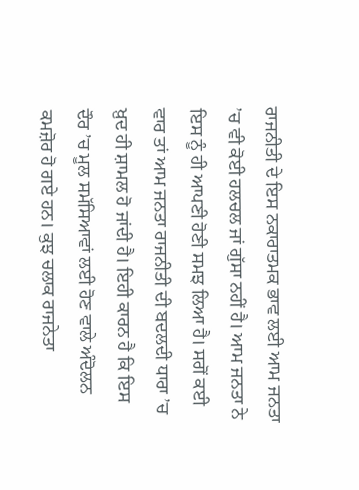ਰਾਜਨੀਤੀ ਦੇ ਇਸ ਨਕਾਰਾਤਮਕ ਭਾਵ ਲਈ ਆਮ ਜਨਤਾ ’ਚ ਵੀ ਕੋਈ ਹਲਚਲ ਜਾਂ ਗੁੱਸਾ ਨਹੀਂ ਹੈ। ਆਮ ਜਨਤਾ ਨੇ ਇਸ ਨੂੰ ਹੀ ਆਪਣੀ ਹੋਣੀ ਸਮਝ ਲਿਆ ਹੈ। ਸਗੋਂ ਕਈ ਵਾਰ ਤਾਂ ਆਮ ਜਨਤਾ ਰਾਜਨੀਤੀ ਦੀ ਬਦਲਦੀ ਧਾਰਾ ’ਚ ਖ਼ੁਦ ਹੀ ਸ਼ਾਮਲ ਹੋ ਜਾਂਦੀ ਹੈ। ਇਹੀ ਕਾਰਨ ਹੈ ਕਿ ਇਸ ਦੌਰ ’ਚ ਮੂਲ ਸਮੱਸਿਆਵਾਂ ਲਈ ਹੋਣ ਵਾਲੇ ਅੰਦੋਲਨ ਕਮਜ਼ੋਰ ਹੋ ਗਏ ਹਨ। ਕੁਝ ਚਲਾਕ ਰਾਜਨੇਤਾ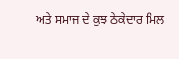ਅਤੇ ਸਮਾਜ ਦੇ ਕੁਝ ਠੇਕੇਦਾਰ ਮਿਲ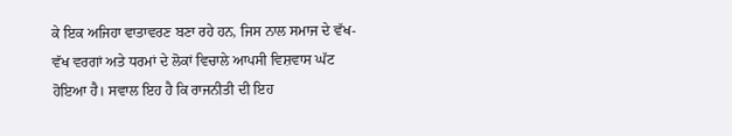ਕੇ ਇਕ ਅਜਿਹਾ ਵਾਤਾਵਰਣ ਬਣਾ ਰਹੇ ਹਨ, ਜਿਸ ਨਾਲ ਸਮਾਜ ਦੇ ਵੱਖ-ਵੱਖ ਵਰਗਾਂ ਅਤੇ ਧਰਮਾਂ ਦੇ ਲੋਕਾਂ ਵਿਚਾਲੇ ਆਪਸੀ ਵਿਸ਼ਵਾਸ ਘੱਟ ਹੋਇਆ ਹੈ। ਸਵਾਲ ਇਹ ਹੈ ਕਿ ਰਾਜਨੀਤੀ ਦੀ ਇਹ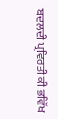ਬਦਲਦੀ ਪ੍ਰਵਿਰਤੀ ਕੀ ਭਵਿੱਖ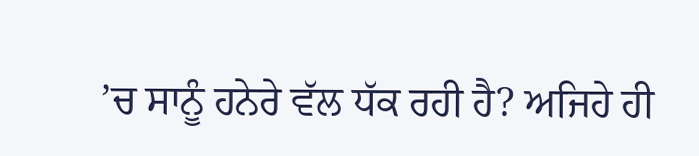’ਚ ਸਾਨੂੰ ਹਨੇਰੇ ਵੱਲ ਧੱਕ ਰਹੀ ਹੈ? ਅਜਿਹੇ ਹੀ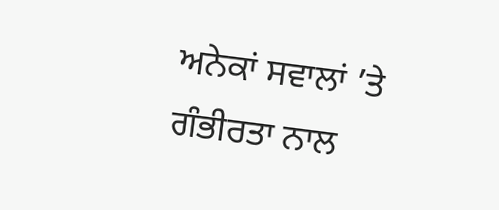ਅਨੇਕਾਂ ਸਵਾਲਾਂ ’ਤੇ ਗੰਭੀਰਤਾ ਨਾਲ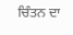ਚਿੰਤਨ ਦਾ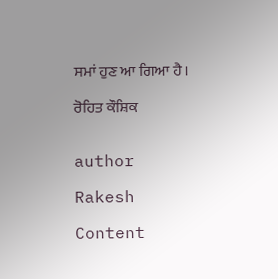ਸਮਾਂ ਹੁਣ ਆ ਗਿਆ ਹੈ।

ਰੋਹਿਤ ਕੌਸ਼ਿਕ


author

Rakesh

Content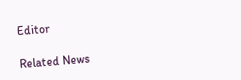Editor

Related News